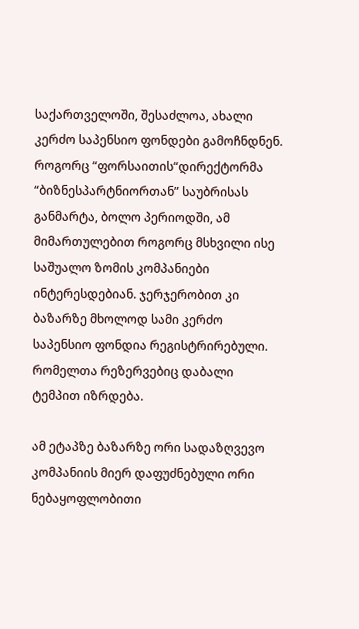საქართველოში, შესაძლოა, ახალი კერძო საპენსიო ფონდები გამოჩნდნენ. როგორც “ფორსაითის“დირექტორმა “ბიზნესპარტნიორთან” საუბრისას განმარტა, ბოლო პერიოდში, ამ მიმართულებით როგორც მსხვილი ისე საშუალო ზომის კომპანიები ინტერესდებიან. ჯერჯერობით კი ბაზარზე მხოლოდ სამი კერძო საპენსიო ფონდია რეგისტრირებული. რომელთა რეზერვებიც დაბალი ტემპით იზრდება.

ამ ეტაპზე ბაზარზე ორი სადაზღვევო კომპანიის მიერ დაფუძნებული ორი ნებაყოფლობითი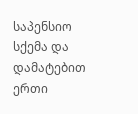საპენსიო სქემა და დამატებით ერთი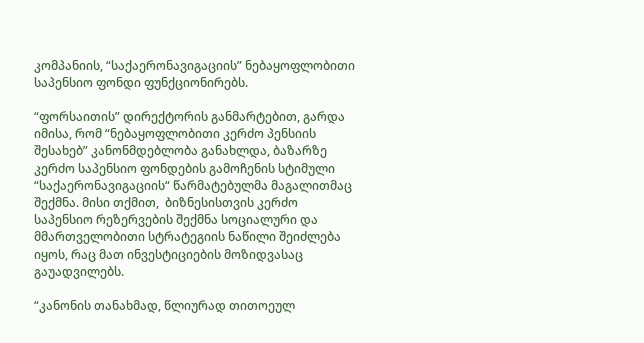კომპანიის, “საქაერონავიგაციის” ნებაყოფლობითი საპენსიო ფონდი ფუნქციონირებს.

“ფორსაითის” დირექტორის განმარტებით, გარდა იმისა, რომ “ნებაყოფლობითი კერძო პენსიის შესახებ” კანონმდებლობა განახლდა, ბაზარზე კერძო საპენსიო ფონდების გამოჩენის სტიმული  “საქაერონავიგაციის“ წარმატებულმა მაგალითმაც შექმნა. მისი თქმით,  ბიზნესისთვის კერძო საპენსიო რეზერვების შექმნა სოციალური და მმართველობითი სტრატეგიის ნაწილი შეიძლება იყოს, რაც მათ ინვესტიციების მოზიდვასაც გაუადვილებს.

“კანონის თანახმად, წლიურად თითოეულ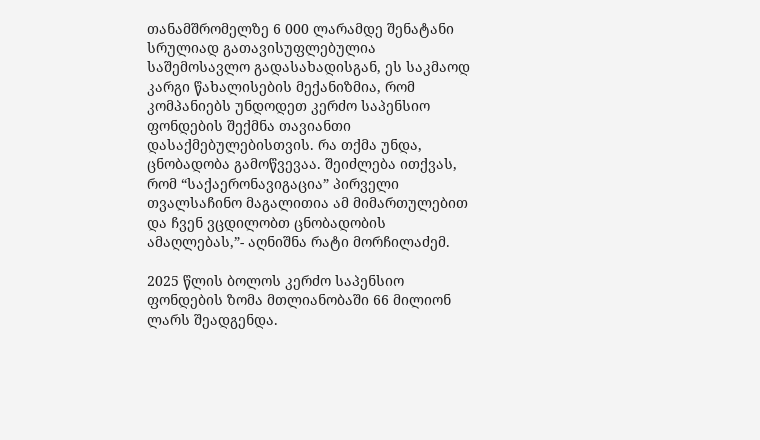თანამშრომელზე 6 000 ლარამდე შენატანი სრულიად გათავისუფლებულია საშემოსავლო გადასახადისგან, ეს საკმაოდ კარგი წახალისების მექანიზმია, რომ კომპანიებს უნდოდეთ კერძო საპენსიო ფონდების შექმნა თავიანთი დასაქმებულებისთვის. რა თქმა უნდა, ცნობადობა გამოწვევაა. შეიძლება ითქვას, რომ “საქაერონავიგაცია” პირველი თვალსაჩინო მაგალითია ამ მიმართულებით და ჩვენ ვცდილობთ ცნობადობის ამაღლებას,”- აღნიშნა რატი მორჩილაძემ.

2025 წლის ბოლოს კერძო საპენსიო ფონდების ზომა მთლიანობაში 66 მილიონ ლარს შეადგენდა.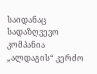საიდანაც სადაზღვევო კომპანია „ალდაგის“ კერძო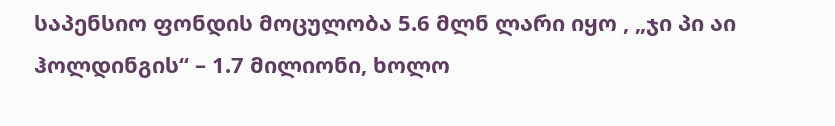საპენსიო ფონდის მოცულობა 5.6 მლნ ლარი იყო , „ჯი პი აი ჰოლდინგის“ – 1.7 მილიონი, ხოლო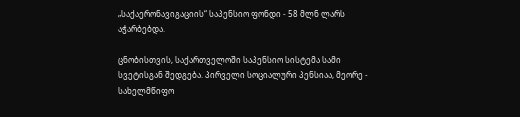„საქაერონავიგაციის“ საპენსიო ფონდი - 58 მლნ ლარს აჭარბებდა.

ცნობისთვის, საქართველოში საპენსიო სისტემა სამი სვეტისგან შედგება. პირველი სოციალური პენსიაა, მეორე - სახელმწიფო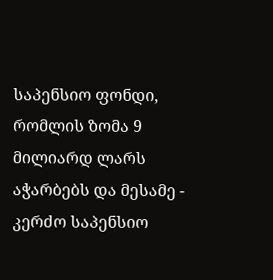საპენსიო ფონდი, რომლის ზომა 9 მილიარდ ლარს აჭარბებს და მესამე - კერძო საპენსიო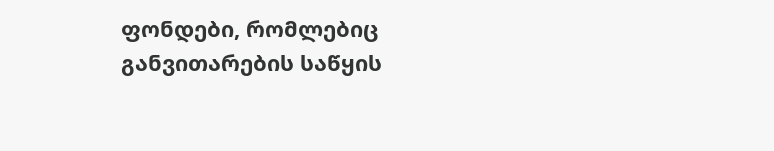ფონდები, რომლებიც განვითარების საწყის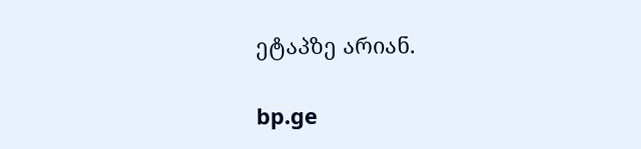ეტაპზე არიან.

bp.ge